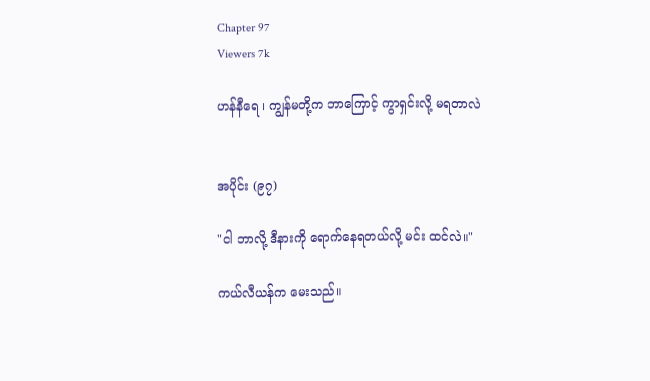Chapter 97
Viewers 7k

ဟန်နီရေ ၊ ကျွန်မတို့က ဘာကြောင့် ကွာရှင်းလို့ မရတာလဲ


အပိုင်း (၉၇)

"ငါ ဘာလို့ ဒီနားကို ရောက်နေရတယ်လို့ မင်း ထင်လဲ။"

ကယ်လီယန်က မေးသည်။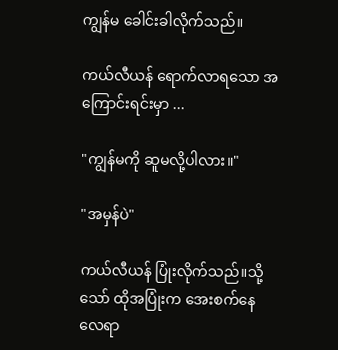ကျွန်မ ခေါင်းခါလိုက်သည်။

ကယ်လီယန် ရောက်လာရသော အကြောင်းရင်းမှာ ...

"ကျွန်မကို ဆူမလို့ပါလား။"

"အမှန်ပဲ"

ကယ်လီယန် ပြုံးလိုက်သည်။သို့သော် ထိုအပြုံးက အေးစက်နေလေရာ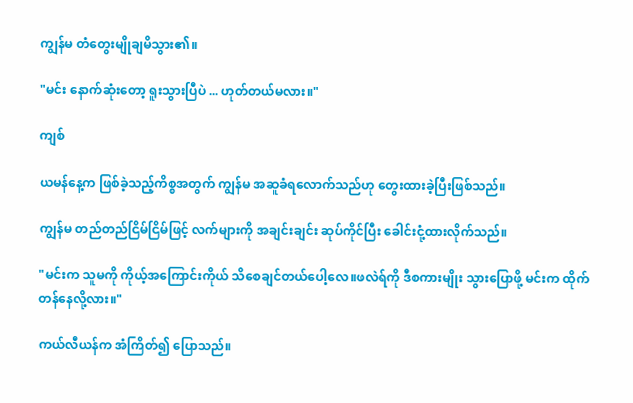ကျွန်မ တံတွေးမျိုချမိသွား၏။

"မင်း နောက်ဆုံးတော့ ရူးသွားပြီပဲ ... ဟုတ်တယ်မလား။"

ကျစ်

ယမန်နေ့က ဖြစ်ခဲ့သည့်ကိစ္စအတွက် ကျွန်မ အဆူခံရလောက်သည်ဟု တွေးထားခဲ့ပြီးဖြစ်သည်။

ကျွန်မ တည်တည်ငြိမ်ငြိမ်ဖြင့် လက်များကို အချင်းချင်း ဆုပ်ကိုင်ပြီး ခေါင်းငုံ့ထားလိုက်သည်။

"မင်းက သူမကို ကိုယ့်အကြောင်းကိုယ် သိစေချင်တယ်ပေါ့လေ။ဖလဲရ်ကို ဒီစကားမျိုး သွားပြောဖို့ မင်းက ထိုက်တန်နေလို့လား။"

ကယ်လီယန်က အံကြိတ်၍ ပြောသည်။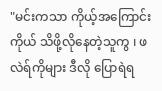"မင်းကသာ ကိုယ့်အကြောင်းကိုယ် သိဖို့လိုနေတဲ့သူကွ ၊ ဖလဲရ်ကိုများ ဒီလို ပြောရဲရ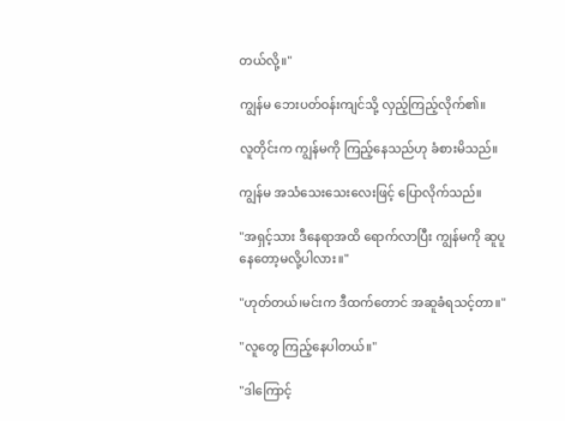တယ်လို့။"

ကျွန်မ ဘေးပတ်ဝန်းကျင်သို့ လှည့်ကြည့်လိုက်၏။

လူတိုင်းက ကျွန်မကို ကြည့်နေသည်ဟု ခံစားမိသည်။

ကျွန်မ အသံသေးသေးလေးဖြင့် ပြောလိုက်သည်။

"အရှင့်သား ဒီနေရာအထိ ရောက်လာပြီး ကျွန်မကို ဆူပူနေတော့မလို့ပါလား။"

"ဟုတ်တယ်၊မင်းက ဒီထက်တောင် အဆူခံရသင့်တာ။"

"လူတွေ ကြည့်နေပါတယ်။"

"ဒါကြောင့်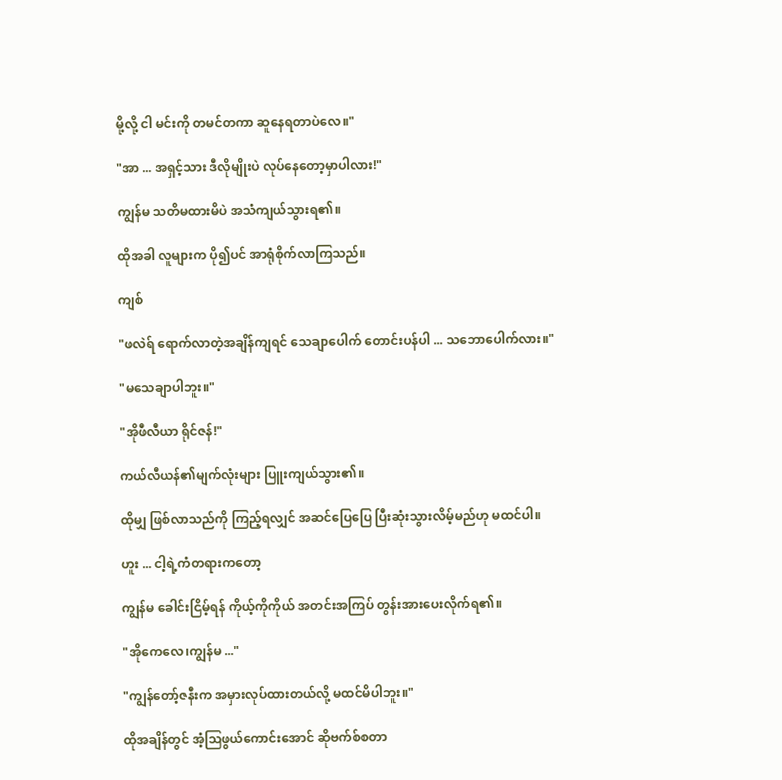မို့လို့ ငါ မင်းကို တမင်တကာ ဆူနေရတာပဲလေ။"

"အာ ... အရှင့်သား ဒီလိုမျိုးပဲ လုပ်နေတော့မှာပါလား!"

ကျွန်မ သတိမထားမိပဲ အသံကျယ်သွားရ၏။

ထိုအခါ လူများက ပို၍ပင် အာရုံစိုက်လာကြသည်။

ကျစ်

"ဖလဲရ် ရောက်လာတဲ့အချိန်ကျရင် သေချာပေါက် တောင်းပန်ပါ ... သဘောပေါက်လား။"

"မသေချာပါဘူး။"

"အိုဖီလီယာ ရိုင်ဇန်!"

ကယ်လီယန်၏မျက်လုံးများ ပြူးကျယ်သွား၏။

ထိုမျှ ဖြစ်လာသည်ကို ကြည့်ရလျှင် အဆင်ပြေပြေ ပြီးဆုံးသွားလိမ့်မည်ဟု မထင်ပါ။

ဟူး ... ငါ့ရဲ့ကံတရားကတော့

ကျွန်မ ခေါင်းငြိမ့်ရန် ကိုယ့်ကိုကိုယ် အတင်းအကြပ် တွန်းအားပေးလိုက်ရ၏။

"အိုကေလေ၊ကျွန်မ ..."

"ကျွန်တော့်ဇနီးက အမှားလုပ်ထားတယ်လို့ မထင်မိပါဘူး။"

ထိုအချိန်တွင် အံ့ဩဖွယ်ကောင်းအောင် ဆိုဗက်စ်စတာ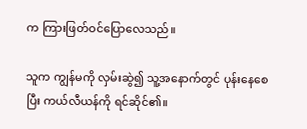က ကြားဖြတ်ဝင်ပြောလေသည်။

သူက ကျွန်မကို လှမ်းဆွဲ၍ သူ့အနောက်တွင် ပုန်းနေစေပြီး ကယ်လီယန်ကို ရင်ဆိုင်၏။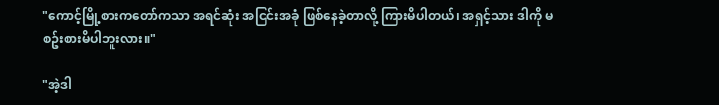"ကောင့်မြို့စားကတော်ကသာ အရင်ဆုံး အငြင်းအခုံ ဖြစ်နေခဲ့တာလို့ ကြားမိပါတယ်၊ အရှင့်သား ဒါကို မစဥ်းစားမိပါဘူးလား။"

"အဲ့ဒါ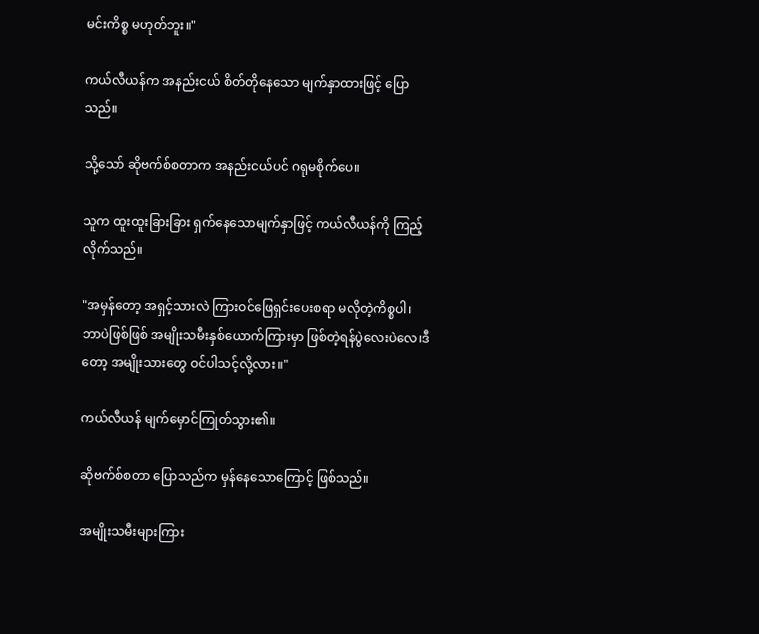မင်းကိစ္စ မဟုတ်ဘူး။"

ကယ်လီယန်က အနည်းငယ် စိတ်တိုနေသော မျက်နှာထားဖြင့် ပြောသည်။

သို့သော် ဆိုဗက်စ်စတာက အနည်းငယ်ပင် ဂရုမစိုက်ပေ။

သူက ထူးထူးခြားခြား ရှက်နေသောမျက်နှာဖြင့် ကယ်လီယန်ကို ကြည့်လိုက်သည်။

"အမှန်တော့ အရှင့်သားလဲ ကြားဝင်ဖြေရှင်းပေးစရာ မလိုတဲ့ကိစ္စပါ၊ ဘာပဲဖြစ်ဖြစ် အမျိုးသမီးနှစ်ယောက်ကြားမှာ ဖြစ်တဲ့ရန်ပွဲလေးပဲလေ၊ဒီတော့ အမျိုးသားတွေ ဝင်ပါသင့်လို့လား။"

ကယ်လီယန် မျက်မှောင်ကြုတ်သွား၏။

ဆိုဗက်စ်စတာ ပြောသည်က မှန်နေသောကြောင့် ဖြစ်သည်။

အမျိုးသမီးများကြား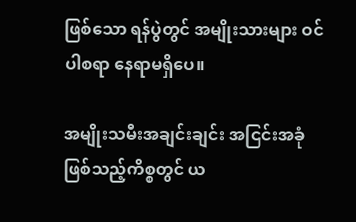ဖြစ်သော ရန်ပွဲတွင် အမျိုးသားများ ဝင်ပါစရာ နေရာမရှိပေ။

အမျိုးသမီးအချင်းချင်း အငြင်းအခုံဖြစ်သည့်ကိစ္စတွင် ယ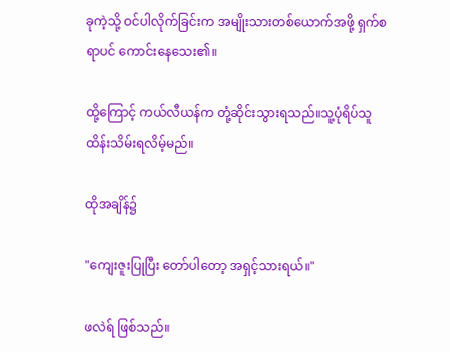ခုကဲ့သို့ ဝင်ပါလိုက်ခြင်းက အမျိုးသားတစ်ယောက်အဖို့ ရှက်စရာပင် ကောင်းနေသေး၏။

ထို့ကြောင့် ကယ်လီယန်က တုံ့ဆိုင်းသွားရသည်။သူ့ပုံရိပ်သူ ထိန်းသိမ်းရလိမ့်မည်။

ထိုအချိန်၌

"ကျေးဇူးပြုပြီး တော်ပါတော့ အရှင့်သားရယ်။"

ဖလဲရ် ဖြစ်သည်။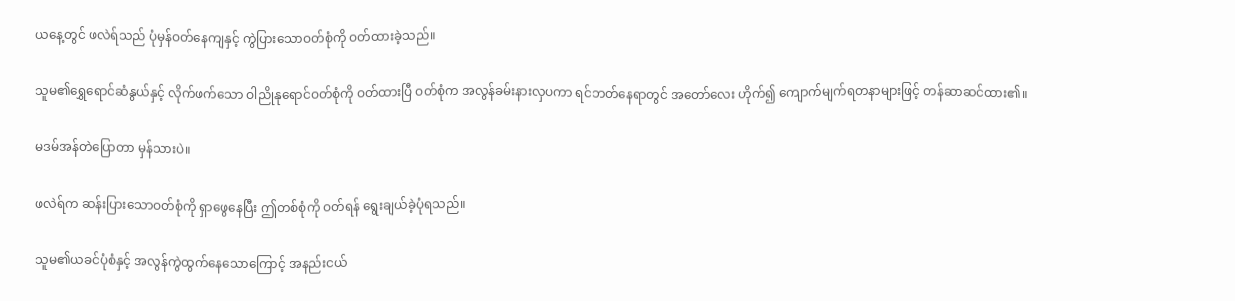ယနေ့တွင် ဖလဲရ်သည် ပုံမှန်ဝတ်နေကျနှင့် ကွဲပြားသောဝတ်စုံကို ဝတ်ထားခဲ့သည်။

သူမ၏ရွှေရောင်ဆံနွယ်နှင့် လိုက်ဖက်သော ဝါညိုနုရောင်ဝတ်စုံကို ဝတ်ထားပြီ ဝတ်စုံက အလွန်ခမ်းနားလှပကာ ရင်ဘတ်နေရာတွင် အတော်လေး ဟိုက်၍ ကျောက်မျက်ရတနာများဖြင့် တန်ဆာဆင်ထား၏။

မဒမ်အန်တဲပြောတာ မှန်သားပဲ။

ဖလဲရ်က ဆန်းပြားသောဝတ်စုံကို ရှာဖွေနေပြီး ဤတစ်စုံကို ဝတ်ရန် ရွေးချယ်ခဲ့ပုံရသည်။

သူမ၏ယခင်ပုံစံနှင့် အလွန်ကွဲထွက်နေသောကြောင့် အနည်းငယ်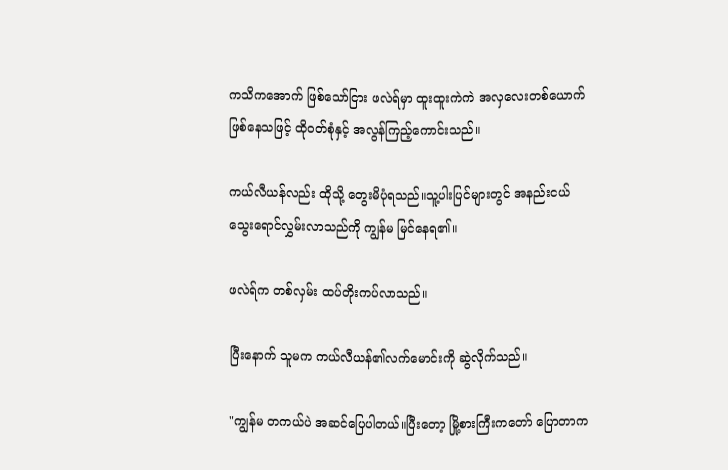ကသိကအောက် ဖြစ်သော်ငြား ဖလဲရ်မှာ ထူးထူးကဲကဲ အလှလေးတစ်ယောက်ဖြစ်နေသဖြင့် ထိုဝတ်စုံနှင့် အလွန်ကြည့်ကောင်းသည်။

ကယ်လီယန်လည်း ထိုသို့ တွေးမိပုံရသည်။သူ့ပါးပြင်များတွင် အနည်းငယ် သွေးရောင်လွှမ်းလာသည်ကို ကျွန်မ မြင်နေရ၏။

ဖလဲရ်က တစ်လှမ်း ထပ်တိုးကပ်လာသည်။

ပြီးနောက် သူမက ကယ်လီယန်၏လက်မောင်းကို ဆွဲလိုက်သည်။

"ကျွန်မ တကယ်ပဲ အဆင်ပြေပါတယ်။ပြီးတော့ မြို့စားကြီးကတော် ပြောတာက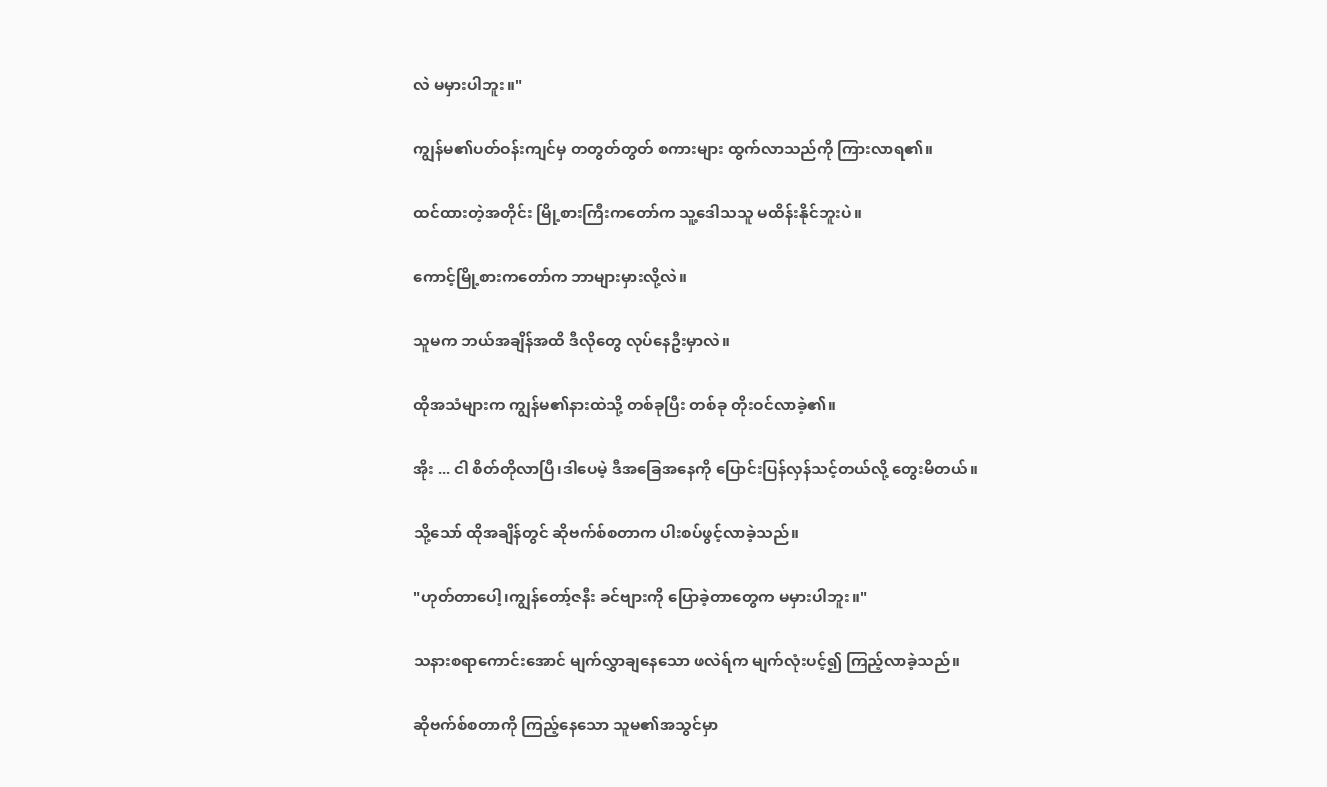လဲ မမှားပါဘူး။"

ကျွန်မ၏ပတ်ဝန်းကျင်မှ တတွတ်တွတ် စကားများ ထွက်လာသည်ကို ကြားလာရ၏။

ထင်ထားတဲ့အတိုင်း မြို့စားကြီးကတော်က သူ့ဒေါသသူ မထိန်းနိုင်ဘူးပဲ။

ကောင့်မြို့စားကတော်က ဘာများမှားလို့လဲ။

သူမက ဘယ်အချိန်အထိ ဒီလိုတွေ လုပ်နေဦးမှာလဲ။

ထိုအသံများက ကျွန်မ၏နားထဲသို့ တစ်ခုပြီး တစ်ခု တိုးဝင်လာခဲ့၏။

အိုး ... ငါ စိတ်တိုလာပြီ၊ဒါပေမဲ့ ဒီအခြေအနေကို ပြောင်းပြန်လှန်သင့်တယ်လို့ တွေးမိတယ်။

သို့သော် ထိုအချိန်တွင် ဆိုဗက်စ်စတာက ပါးစပ်ဖွင့်လာခဲ့သည်။

"ဟုတ်တာပေါ့၊ကျွန်တော့်ဇနီး ခင်ဗျားကို ပြောခဲ့တာတွေက မမှားပါဘူး။"

သနားစရာကောင်းအောင် မျက်လွှာချနေသော ဖလဲရ်က မျက်လုံးပင့်၍ ကြည့်လာခဲ့သည်။

ဆိုဗက်စ်စတာကို ကြည့်နေသော သူမ၏အသွင်မှာ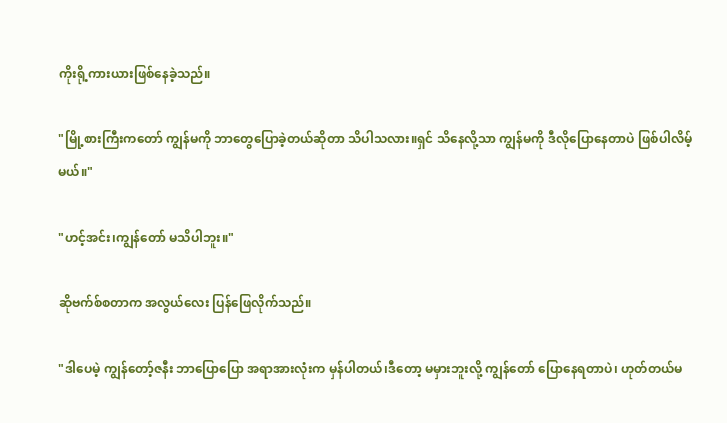ကိုးရို့ကားယားဖြစ်နေခဲ့သည်။

"မြို့စားကြီးကတော် ကျွန်မကို ဘာတွေပြောခဲ့တယ်ဆိုတာ သိပါသလား။ရှင် သိနေလို့သာ ကျွန်မကို ဒီလိုပြောနေတာပဲ ဖြစ်ပါလိမ့်မယ်။"

"ဟင့်အင်း၊ကျွန်တော် မသိပါဘူး။"

ဆိုဗက်စ်စတာက အလွယ်လေး ပြန်ဖြေလိုက်သည်။

"ဒါပေမဲ့ ကျွန်တော့်ဇနီး ဘာပြောပြော အရာအားလုံးက မှန်ပါတယ်၊ဒီတော့ မမှားဘူးလို့ ကျွန်တော် ပြောနေရတာပဲ၊ ဟုတ်တယ်မ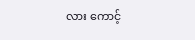လား ကောင့်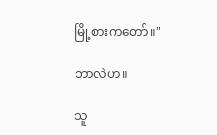မြို့စားကတော်။"

ဘာလဲဟ။

သူ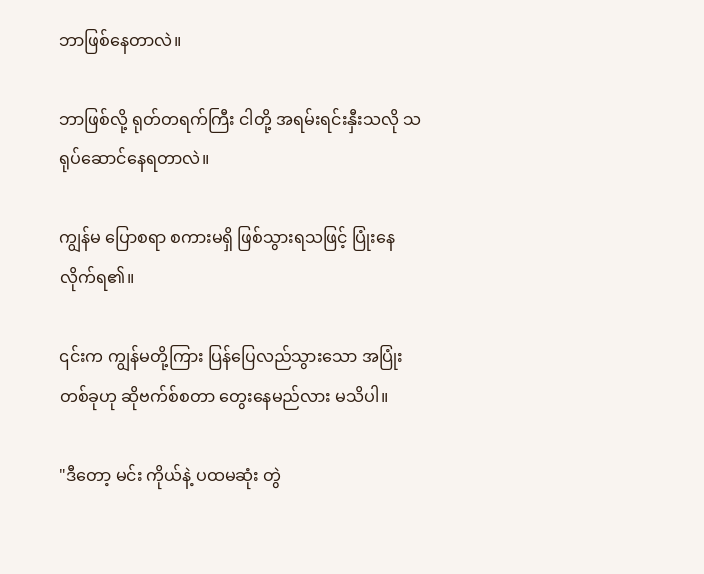ဘာဖြစ်နေတာလဲ။

ဘာဖြစ်လို့ ရုတ်တရက်ကြီး ငါတို့ အရမ်းရင်းနှီးသလို သရုပ်ဆောင်နေရတာလဲ။

ကျွန်မ ပြောစရာ စကားမရှိ ဖြစ်သွားရသဖြင့် ပြုံးနေလိုက်ရ၏။

၎င်းက ကျွန်မတို့ကြား ပြန်ပြေလည်သွားသော အပြုံးတစ်ခုဟု ဆိုဗက်စ်စတာ တွေးနေမည်လား မသိပါ။

"ဒီတော့ မင်း ကိုယ်နဲ့ ပထမဆုံး တွဲ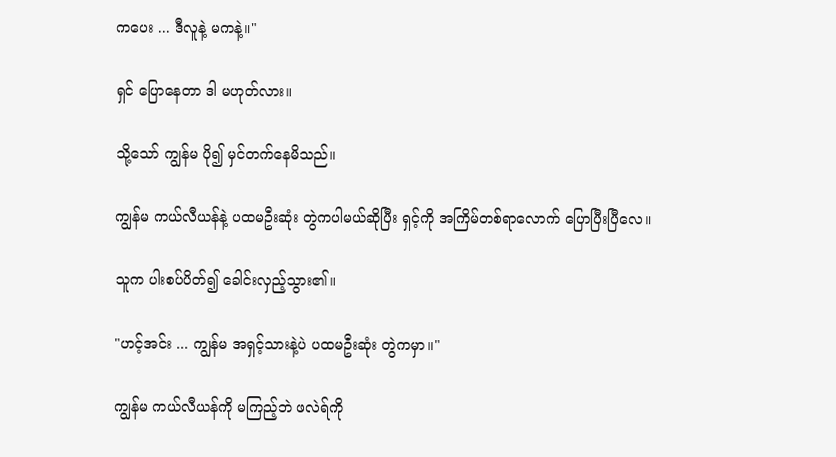ကပေး ... ဒီလူနဲ့ မကနဲ့။"

ရှင် ပြောနေတာ ဒါ မဟုတ်လား။

သို့သော် ကျွန်မ ပို၍ မှင်တက်နေမိသည်။

ကျွန်မ ကယ်လီယန်နဲ့ ပထမဦးဆုံး တွဲကပါမယ်ဆိုပြီး ရှင့်ကို အကြိမ်တစ်ရာလောက် ပြောပြီးပြီလေ။

သူက ပါးစပ်ပိတ်၍ ခေါင်းလှည့်သွား၏။

"ဟင့်အင်း ... ကျွန်မ အရှင့်သားနဲ့ပဲ ပထမဦးဆုံး တွဲကမှာ။"

ကျွန်မ ကယ်လီယန်ကို မကြည့်ဘဲ ဖလဲရ်ကို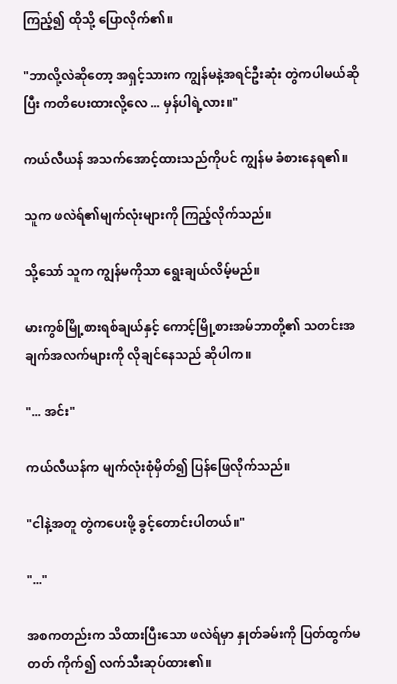ကြည့်၍ ထိုသို့ ပြောလိုက်၏။

"ဘာလို့လဲဆိုတော့ အရှင့်သားက ကျွန်မနဲ့အရင်ဦးဆုံး တွဲကပါမယ်ဆိုပြီး ကတိပေးထားလို့လေ ... မှန်ပါရဲ့လား။"

ကယ်လီယန် အသက်အောင့်ထားသည်ကိုပင် ကျွန်မ ခံစားနေရ၏။

သူက ဖလဲရ်၏မျက်လုံးများကို ကြည့်လိုက်သည်။

သို့သော် သူက ကျွန်မကိုသာ ရွေးချယ်လိမ့်မည်။

မားကွစ်မြို့စားရစ်ချယ်နှင့် ကောင့်မြို့စားအမ်ဘာတို့၏ သတင်းအချက်အလက်များကို လိုချင်နေသည် ဆိုပါက။

"... အင်း"

ကယ်လီယန်က မျက်လုံးစုံမှိတ်၍ ပြန်ဖြေလိုက်သည်။

"ငါနဲ့အတူ တွဲကပေးဖို့ ခွင့်တောင်းပါတယ်။"

"..."

အစကတည်းက သိထားပြီးသော ဖလဲရ်မှာ နှုတ်ခမ်းကို ပြတ်ထွက်မတတ် ကိုက်၍ လက်သီးဆုပ်ထား၏။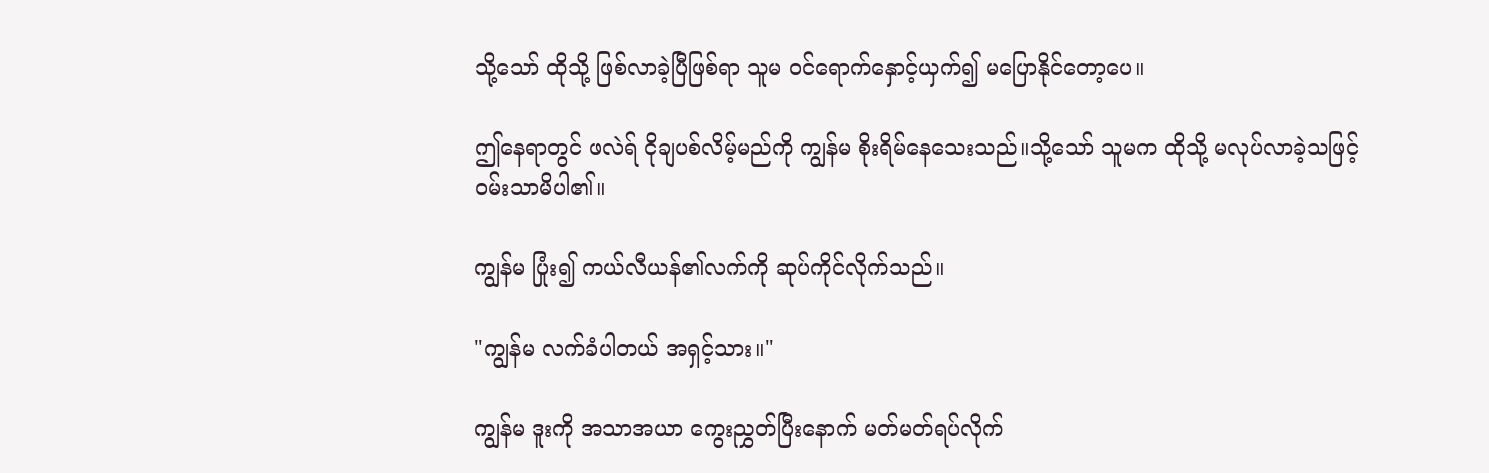သို့သော် ထိုသို့ ဖြစ်လာခဲ့ပြီဖြစ်ရာ သူမ ဝင်ရောက်နှောင့်ယှက်၍ မပြောနိုင်တော့ပေ။

ဤနေရာတွင် ဖလဲရ် ငိုချပစ်လိမ့်မည်ကို ကျွန်မ စိုးရိမ်နေသေးသည်။သို့သော် သူမက ထိုသို့ မလုပ်လာခဲ့သဖြင့် ဝမ်းသာမိပါ၏။

ကျွန်မ ပြုံး၍ ကယ်လီယန်၏လက်ကို ဆုပ်ကိုင်လိုက်သည်။

"ကျွန်မ လက်ခံပါတယ် အရှင့်သား။"

ကျွန်မ ဒူးကို အသာအယာ ကွေးညွှတ်ပြီးနောက် မတ်မတ်ရပ်လိုက်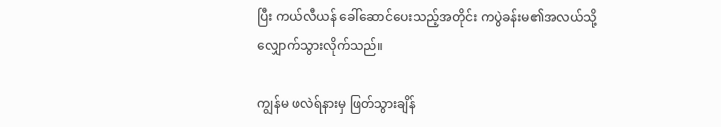ပြီး ကယ်လီယန် ခေါ်ဆောင်ပေးသည့်အတိုင်း ကပွဲခန်းမ၏အလယ်သို့ လျှောက်သွားလိုက်သည်။

ကျွန်မ ဖလဲရ်နားမှ ဖြတ်သွားချိန်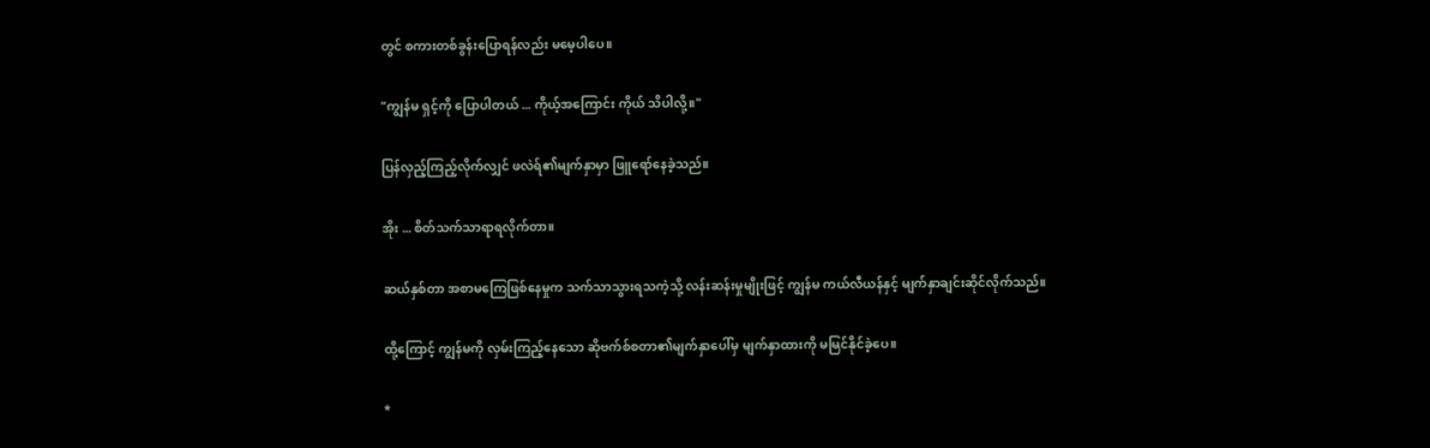တွင် စကားတစ်ခွန်းပြောရန်လည်း မမေ့ပါပေ။

"ကျွန်မ ရှင့်ကို ပြောပါတယ် ... ကိုယ့်အကြောင်း ကိုယ် သိပါလို့။"

ပြန်လှည့်ကြည့်လိုက်လျှင် ဖလဲရ်၏မျက်နှာမှာ ဖြူရော်နေခဲ့သည်။

အိုး ... စိတ်သက်သာရာရလိုက်တာ။

ဆယ်နှစ်တာ အစာမကြေဖြစ်နေမှုက သက်သာသွားရသကဲ့သို့ လန်းဆန်းမှုမျိုးဖြင့် ကျွန်မ ကယ်လီယန်နှင့် မျက်နှာချင်းဆိုင်လိုက်သည်။

ထို့ကြောင့် ကျွန်မကို လှမ်းကြည့်နေသော ဆိုဗက်စ်စတာ၏မျက်နှာပေါ်မှ မျက်နှာထားကို မမြင်နိုင်ခဲ့ပေ။

*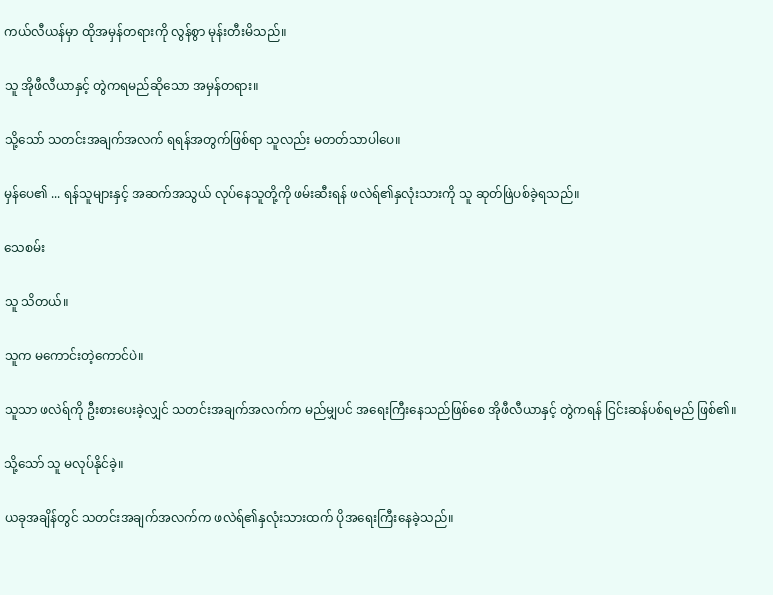ကယ်လီယန်မှာ ထိုအမှန်တရားကို လွန်စွာ မုန်းတီးမိသည်။

သူ အိုဖီလီယာနှင့် တွဲကရမည်ဆိုသော အမှန်တရား။

သို့သော် သတင်းအချက်အလက် ရရန်အတွက်ဖြစ်ရာ သူလည်း မတတ်သာပါပေ။

မှန်ပေ၏ ... ရန်သူများနှင့် အဆက်အသွယ် လုပ်နေသူတို့ကို ဖမ်းဆီးရန် ဖလဲရ်၏နှလုံးသားကို သူ ဆုတ်ဖြဲပစ်ခဲ့ရသည်။

သေစမ်း

သူ သိတယ်။

သူက မကောင်းတဲ့ကောင်ပဲ။

သူသာ ဖလဲရ်ကို ဦးစားပေးခဲ့လျှင် သတင်းအချက်အလက်က မည်မျှပင် အရေးကြီးနေသည်ဖြစ်စေ အိုဖီလီယာနှင့် တွဲကရန် ငြင်းဆန်ပစ်ရမည် ဖြစ်၏။

သို့သော် သူ မလုပ်နိုင်ခဲ့။

ယခုအချိန်တွင် သတင်းအချက်အလက်က ဖလဲရ်၏နှလုံးသားထက် ပိုအရေးကြီးနေခဲ့သည်။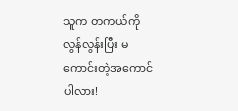သူက တကယ်ကို လွန်လွန်းပြီး မကောင်းတဲ့အကောင်ပါလား!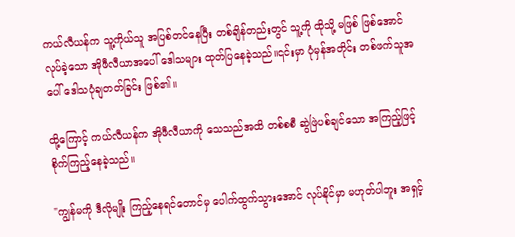ကယ်လီယန်က သူ့ကိုယ်သူ အပြစ်တင်နေပြီး တစ်ချိန်တည်းတွင် သူ့ကို ထိုသို့ မဖြစ် ဖြစ်အောင် လုပ်ခဲ့သော အိုဖီလီယာအပေါ် ဒေါသများ ထုတ်ပြနေခဲ့သည်။၎င်းမှာ ပုံမှန်အတိုင်း တစ်ဖက်သူအပေါ် ဒေါသပုံချတတ်ခြင်း ဖြစ်၏။

ထို့ကြောင့် ကယ်လီယန်က အိုဖီလီယာကို သေသည်အထိ တစ်စစီ ဆွဲဖြဲပစ်ချင်သော အကြည့်ဖြင့် စိုက်ကြည့်နေခဲ့သည်။

"ကျွန်မကို ဒီလိုမျိုး ကြည့်နေရင်တောင်မှ ပေါက်ထွက်သွားအောင် လုပ်နိုင်မှာ မဟုတ်ပါဘူး အရှင့်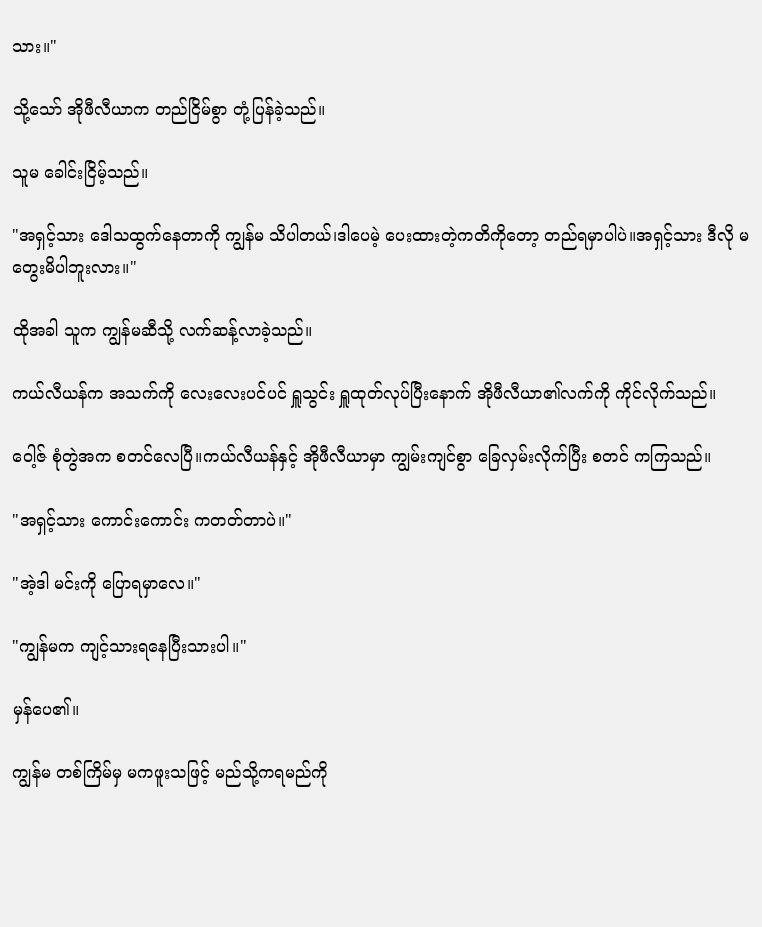သား။"

သို့သော် အိုဖီလီယာက တည်ငြိမ်စွာ တုံ့ပြန်ခဲ့သည်။

သူမ ခေါင်းငြိမ့်သည်။

"အရှင့်သား ဒေါသထွက်နေတာကို ကျွန်မ သိပါတယ်၊ဒါပေမဲ့ ပေးထားတဲ့ကတိကိုတော့ တည်ရမှာပါပဲ။အရှင့်သား ဒီလို မတွေးမိပါဘူးလား။"

ထိုအခါ သူက ကျွန်မဆီသို့ လက်ဆန့်လာခဲ့သည်။

ကယ်လီယန်က အသက်ကို လေးလေးပင်ပင် ရှူသွင်း ရှူထုတ်လုပ်ပြီးနောက် အိုဖီလီယာ၏လက်ကို ကိုင်လိုက်သည်။

ဝေါ့ဇ် စုံတွဲအက စတင်လေပြီ။ကယ်လီယန်နှင့် အိုဖီလီယာမှာ ကျွမ်းကျင်စွာ ခြေလှမ်းလိုက်ပြီး စတင် ကကြသည်။

"အရှင့်သား ကောင်းကောင်း ကတတ်တာပဲ။"

"အဲ့ဒါ မင်းကို ပြောရမှာလေ။"

"ကျွန်မက ကျင့်သားရနေပြီးသားပါ။"

မှန်ပေ၏။

ကျွန်မ တစ်ကြိမ်မှ မကဖူးသဖြင့် မည်သို့ကရမည်ကို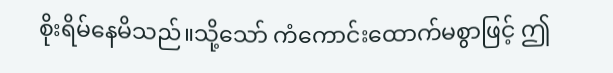စိုးရိမ်နေမိသည်။သို့သော် ကံကောင်းထောက်မစွာဖြင့် ဤ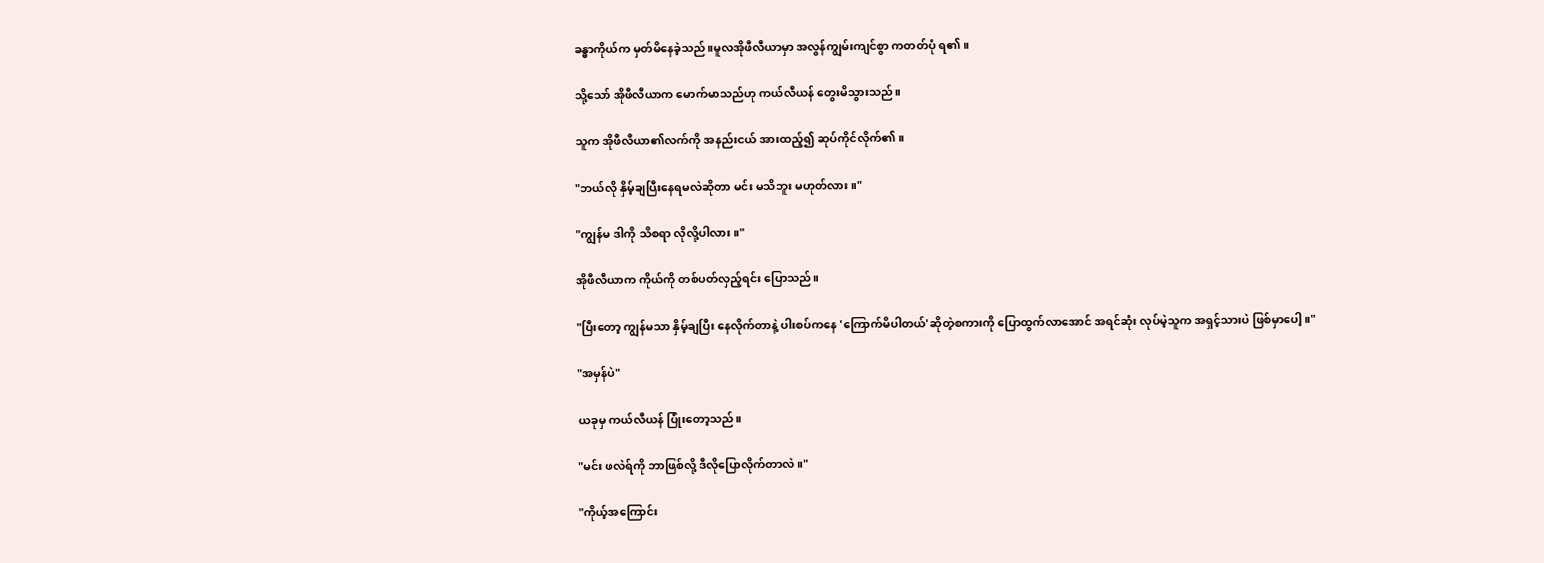ခန္ဓာကိုယ်က မှတ်မိနေခဲ့သည်။မူလအိုဖီလီယာမှာ အလွန်ကျွမ်းကျင်စွာ ကတတ်ပုံ ရ၏။

သို့သော် အိုဖီလီယာက မောက်မာသည်ဟု ကယ်လီယန် တွေးမိသွားသည်။

သူက အိုဖီလီယာ၏လက်ကို အနည်းငယ် အားထည့်၍ ဆုပ်ကိုင်လိုက်၏။

"ဘယ်လို နှိမ့်ချပြီးနေရမလဲဆိုတာ မင်း မသိဘူး မဟုတ်လား။"

"ကျွန်မ ဒါကို သိစရာ လိုလို့ပါလား။"

အိုဖီလီယာက ကိုယ်ကို တစ်ပတ်လှည့်ရင်း ပြောသည်။

"ပြီးတော့ ကျွန်မသာ နှိမ့်ချပြီး နေလိုက်တာနဲ့ ပါးစပ်ကနေ 'ကြောက်မိပါတယ်'ဆိုတဲ့စကားကို ပြောထွက်လာအောင် အရင်ဆုံး လုပ်မဲ့သူက အရှင့်သားပဲ ဖြစ်မှာပေါ့။"

"အမှန်ပဲ"

ယခုမှ ကယ်လီယန် ပြုံးတော့သည်။

"မင်း ဖလဲရ်ကို ဘာဖြစ်လို့ ဒီလိုပြောလိုက်တာလဲ။"

"ကိုယ့်အကြောင်း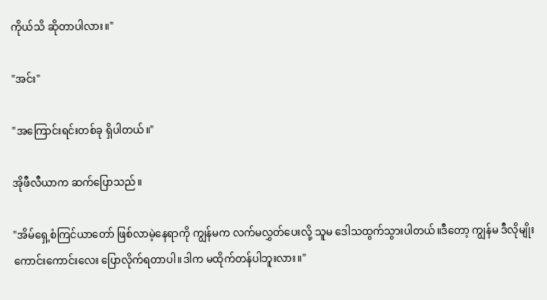ကိုယ်သိ ဆိုတာပါလား။"

"အင်း"

"အကြောင်းရင်းတစ်ခု ရှိပါတယ်။"

အိုဖီလီယာက ဆက်ပြောသည်။

"အိမ်ရှေ့စံကြင်ယာတော် ဖြစ်လာမဲ့နေရာကို ကျွန်မက လက်မလွှတ်ပေးလို့ သူမ ဒေါသထွက်သွားပါတယ်။ဒီတော့ ကျွန်မ ဒီလိုမျိုး ကောင်းကောင်းလေး ပြောလိုက်ရတာပါ။ဒါက မထိုက်တန်ပါဘူးလား။"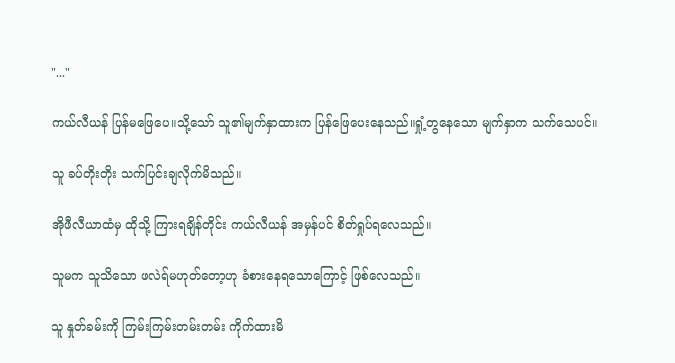"..."

ကယ်လီယန် ပြန်မဖြေပေ။သို့သော် သူ၏မျက်နှာထားက ပြန်ဖြေပေးနေသည်။ရှုံ့တွနေသော မျက်နှာက သက်သေပင်။

သူ ခပ်တိုးတိုး သက်ပြင်းချလိုက်မိသည်။

အိုဖီလီယာထံမှ ထိုသို့ ကြားရချိန်တိုင်း ကယ်လီယန် အမှန်ပင် စိတ်ရှုပ်ရလေသည်။

သူမက သူသိသော ဖလဲရ်မဟုတ်တော့ဟု ခံစားနေရသောကြောင့် ဖြစ်လေသည်။

သူ နှုတ်ခမ်းကို ကြမ်းကြမ်းတမ်းတမ်း ကိုက်ထားမိ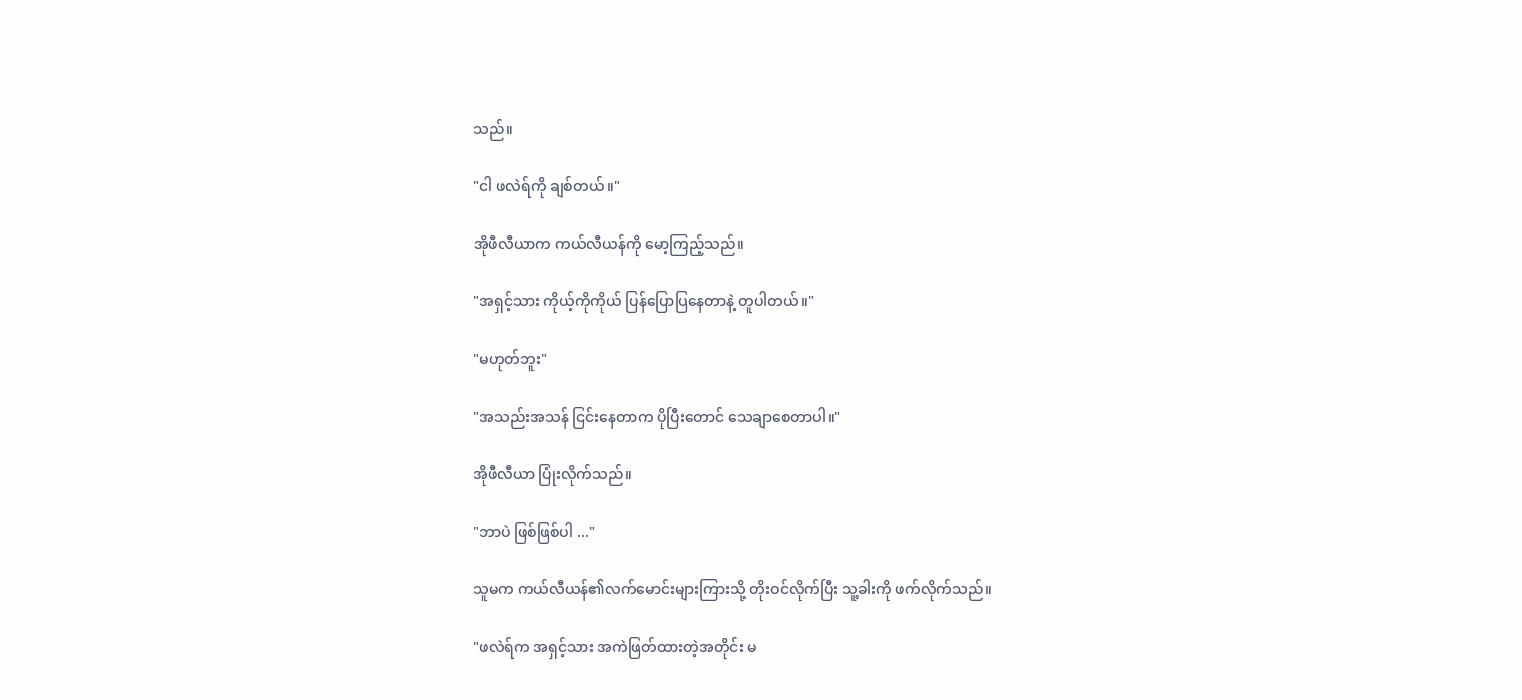သည်။

"ငါ ဖလဲရ်ကို ချစ်တယ်။"

အိုဖီလီယာက ကယ်လီယန်ကို မော့ကြည့်သည်။

"အရှင့်သား ကိုယ့်ကိုကိုယ် ပြန်ပြောပြနေတာနဲ့ တူပါတယ်။"

"မဟုတ်ဘူး"

"အသည်းအသန် ငြင်းနေတာက ပိုပြီးတောင် သေချာစေတာပါ။"

အိုဖီလီယာ ပြုံးလိုက်သည်။

"ဘာပဲ ဖြစ်ဖြစ်ပါ ..."

သူမက ကယ်လီယန်၏လက်မောင်းများကြားသို့ တိုးဝင်လိုက်ပြီး သူ့ခါးကို ဖက်လိုက်သည်။

"ဖလဲရ်က အရှင့်သား အကဲဖြတ်ထားတဲ့အတိုင်း မ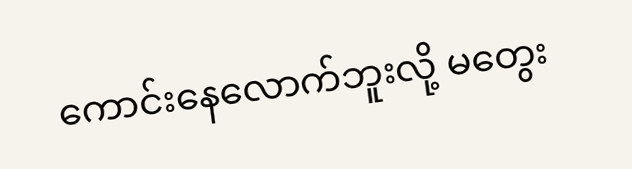ကောင်းနေလောက်ဘူးလို့ မတွေး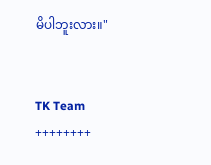မိပါဘူးလား။"


TK Team
++++++++